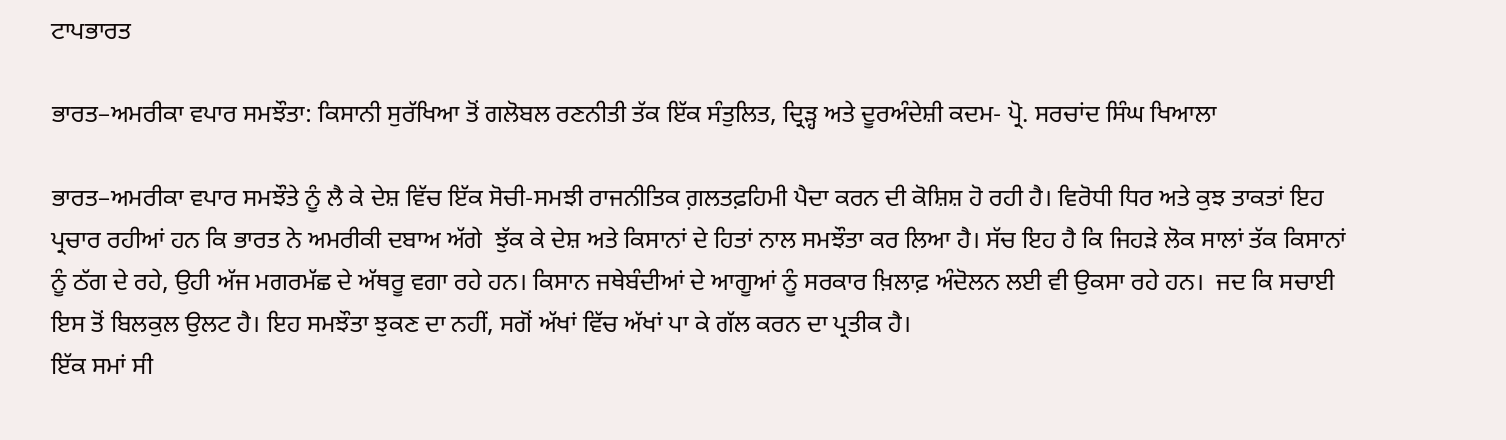ਟਾਪਭਾਰਤ

ਭਾਰਤ–ਅਮਰੀਕਾ ਵਪਾਰ ਸਮਝੌਤਾ: ਕਿਸਾਨੀ ਸੁਰੱਖਿਆ ਤੋਂ ਗਲੋਬਲ ਰਣਨੀਤੀ ਤੱਕ ਇੱਕ ਸੰਤੁਲਿਤ, ਦ੍ਰਿੜ੍ਹ ਅਤੇ ਦੂਰਅੰਦੇਸ਼ੀ ਕਦਮ- ਪ੍ਰੋ. ਸਰਚਾਂਦ ਸਿੰਘ ਖਿਆਲਾ

ਭਾਰਤ–ਅਮਰੀਕਾ ਵਪਾਰ ਸਮਝੌਤੇ ਨੂੰ ਲੈ ਕੇ ਦੇਸ਼ ਵਿੱਚ ਇੱਕ ਸੋਚੀ-ਸਮਝੀ ਰਾਜਨੀਤਿਕ ਗ਼ਲਤਫ਼ਹਿਮੀ ਪੈਦਾ ਕਰਨ ਦੀ ਕੋਸ਼ਿਸ਼ ਹੋ ਰਹੀ ਹੈ। ਵਿਰੋਧੀ ਧਿਰ ਅਤੇ ਕੁਝ ਤਾਕਤਾਂ ਇਹ ਪ੍ਰਚਾਰ ਰਹੀਆਂ ਹਨ ਕਿ ਭਾਰਤ ਨੇ ਅਮਰੀਕੀ ਦਬਾਅ ਅੱਗੇ  ਝੁੱਕ ਕੇ ਦੇਸ਼ ਅਤੇ ਕਿਸਾਨਾਂ ਦੇ ਹਿਤਾਂ ਨਾਲ ਸਮਝੌਤਾ ਕਰ ਲਿਆ ਹੈ। ਸੱਚ ਇਹ ਹੈ ਕਿ ਜਿਹੜੇ ਲੋਕ ਸਾਲਾਂ ਤੱਕ ਕਿਸਾਨਾਂ ਨੂੰ ਠੱਗ ਦੇ ਰਹੇ, ਉਹੀ ਅੱਜ ਮਗਰਮੱਛ ਦੇ ਅੱਥਰੂ ਵਗਾ ਰਹੇ ਹਨ। ਕਿਸਾਨ ਜਥੇਬੰਦੀਆਂ ਦੇ ਆਗੂਆਂ ਨੂੰ ਸਰਕਾਰ ਖ਼ਿਲਾਫ਼ ਅੰਦੋਲਨ ਲਈ ਵੀ ਉਕਸਾ ਰਹੇ ਹਨ।  ਜਦ ਕਿ ਸਚਾਈ ਇਸ ਤੋਂ ਬਿਲਕੁਲ ਉਲਟ ਹੈ। ਇਹ ਸਮਝੌਤਾ ਝੁਕਣ ਦਾ ਨਹੀਂ, ਸਗੋਂ ਅੱਖਾਂ ਵਿੱਚ ਅੱਖਾਂ ਪਾ ਕੇ ਗੱਲ ਕਰਨ ਦਾ ਪ੍ਰਤੀਕ ਹੈ।
ਇੱਕ ਸਮਾਂ ਸੀ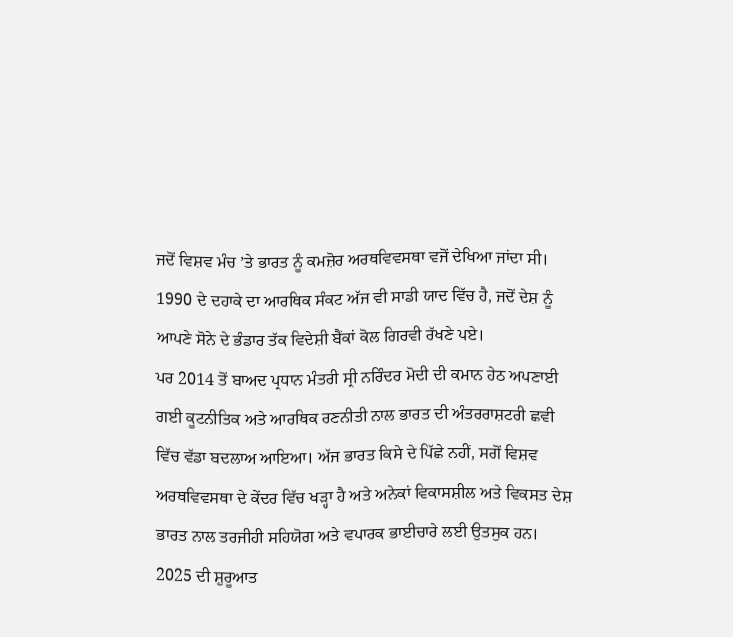ਜਦੋਂ ਵਿਸ਼ਵ ਮੰਚ ’ਤੇ ਭਾਰਤ ਨੂੰ ਕਮਜ਼ੋਰ ਅਰਥਵਿਵਸਥਾ ਵਜੋਂ ਦੇਖਿਆ ਜਾਂਦਾ ਸੀ। 1990 ਦੇ ਦਹਾਕੇ ਦਾ ਆਰਥਿਕ ਸੰਕਟ ਅੱਜ ਵੀ ਸਾਡੀ ਯਾਦ ਵਿੱਚ ਹੈ, ਜਦੋਂ ਦੇਸ਼ ਨੂੰ ਆਪਣੇ ਸੋਨੇ ਦੇ ਭੰਡਾਰ ਤੱਕ ਵਿਦੇਸ਼ੀ ਬੈਂਕਾਂ ਕੋਲ ਗਿਰਵੀ ਰੱਖਣੇ ਪਏ।
ਪਰ 2014 ਤੋਂ ਬਾਅਦ ਪ੍ਰਧਾਨ ਮੰਤਰੀ ਸ੍ਰੀ ਨਰਿੰਦਰ ਮੋਦੀ ਦੀ ਕਮਾਨ ਹੇਠ ਅਪਣਾਈ ਗਈ ਕੂਟਨੀਤਿਕ ਅਤੇ ਆਰਥਿਕ ਰਣਨੀਤੀ ਨਾਲ ਭਾਰਤ ਦੀ ਅੰਤਰਰਾਸ਼ਟਰੀ ਛਵੀ ਵਿੱਚ ਵੱਡਾ ਬਦਲਾਅ ਆਇਆ। ਅੱਜ ਭਾਰਤ ਕਿਸੇ ਦੇ ਪਿੱਛੇ ਨਹੀਂ, ਸਗੋਂ ਵਿਸ਼ਵ ਅਰਥਵਿਵਸਥਾ ਦੇ ਕੇਂਦਰ ਵਿੱਚ ਖੜ੍ਹਾ ਹੈ ਅਤੇ ਅਨੇਕਾਂ ਵਿਕਾਸਸ਼ੀਲ ਅਤੇ ਵਿਕਸਤ ਦੇਸ਼ ਭਾਰਤ ਨਾਲ ਤਰਜੀਹੀ ਸਹਿਯੋਗ ਅਤੇ ਵਪਾਰਕ ਭਾਈਚਾਰੇ ਲਈ ਉਤਸੁਕ ਹਨ।
2025 ਦੀ ਸ਼ੁਰੂਆਤ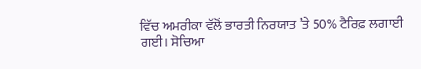ਵਿੱਚ ਅਮਰੀਕਾ ਵੱਲੋਂ ਭਾਰਤੀ ਨਿਰਯਾਤ ’ਤੇ 50% ਟੈਰਿਫ਼ ਲਗਾਈ ਗਈ। ਸੋਚਿਆ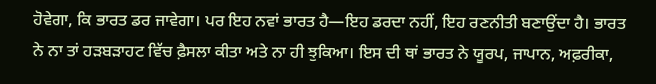ਹੋਵੇਗਾ, ਕਿ ਭਾਰਤ ਡਰ ਜਾਵੇਗਾ। ਪਰ ਇਹ ਨਵਾਂ ਭਾਰਤ ਹੈ—ਇਹ ਡਰਦਾ ਨਹੀਂ, ਇਹ ਰਣਨੀਤੀ ਬਣਾਉਂਦਾ ਹੈ। ਭਾਰਤ ਨੇ ਨਾ ਤਾਂ ਹੜਬੜਾਹਟ ਵਿੱਚ ਫ਼ੈਸਲਾ ਕੀਤਾ ਅਤੇ ਨਾ ਹੀ ਝੁਕਿਆ। ਇਸ ਦੀ ਥਾਂ ਭਾਰਤ ਨੇ ਯੂਰਪ, ਜਾਪਾਨ, ਅਫ਼ਰੀਕਾ,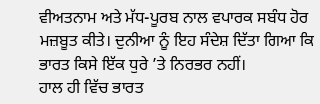ਵੀਅਤਨਾਮ ਅਤੇ ਮੱਧ-ਪੂਰਬ ਨਾਲ ਵਪਾਰਕ ਸਬੰਧ ਹੋਰ ਮਜ਼ਬੂਤ ਕੀਤੇ। ਦੁਨੀਆ ਨੂੰ ਇਹ ਸੰਦੇਸ਼ ਦਿੱਤਾ ਗਿਆ ਕਿ ਭਾਰਤ ਕਿਸੇ ਇੱਕ ਧੁਰੇ ’ਤੇ ਨਿਰਭਰ ਨਹੀਂ।
ਹਾਲ ਹੀ ਵਿੱਚ ਭਾਰਤ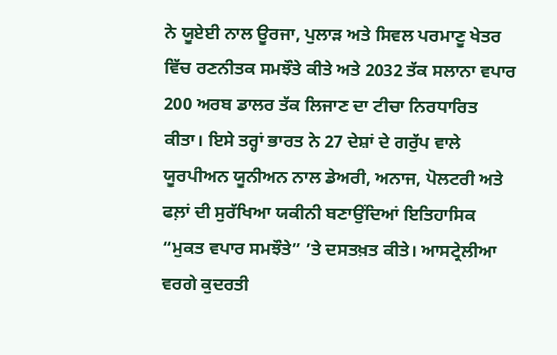ਨੇ ਯੂਏਈ ਨਾਲ ਊਰਜਾ, ਪੁਲਾੜ ਅਤੇ ਸਿਵਲ ਪਰਮਾਣੂ ਖੇਤਰ ਵਿੱਚ ਰਣਨੀਤਕ ਸਮਝੌਤੇ ਕੀਤੇ ਅਤੇ 2032 ਤੱਕ ਸਲਾਨਾ ਵਪਾਰ 200 ਅਰਬ ਡਾਲਰ ਤੱਕ ਲਿਜਾਣ ਦਾ ਟੀਚਾ ਨਿਰਧਾਰਿਤ ਕੀਤਾ। ਇਸੇ ਤਰ੍ਹਾਂ ਭਾਰਤ ਨੇ 27 ਦੇਸ਼ਾਂ ਦੇ ਗਰੁੱਪ ਵਾਲੇ ਯੂਰਪੀਅਨ ਯੂਨੀਅਨ ਨਾਲ ਡੇਅਰੀ, ਅਨਾਜ, ਪੋਲਟਰੀ ਅਤੇ ਫਲ਼ਾਂ ਦੀ ਸੁਰੱਖਿਆ ਯਕੀਨੀ ਬਣਾਉਂਦਿਆਂ ਇਤਿਹਾਸਿਕ “ਮੁਕਤ ਵਪਾਰ ਸਮਝੌਤੇ” ’ਤੇ ਦਸਤਖ਼ਤ ਕੀਤੇ। ਆਸਟ੍ਰੇਲੀਆ ਵਰਗੇ ਕੁਦਰਤੀ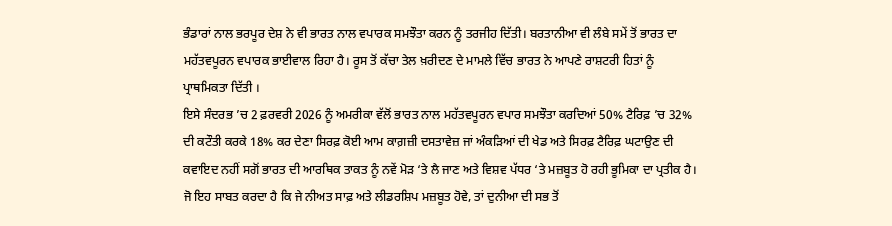ਭੰਡਾਰਾਂ ਨਾਲ ਭਰਪੂਰ ਦੇਸ਼ ਨੇ ਵੀ ਭਾਰਤ ਨਾਲ ਵਪਾਰਕ ਸਮਝੌਤਾ ਕਰਨ ਨੂੰ ਤਰਜੀਹ ਦਿੱਤੀ। ਬਰਤਾਨੀਆ ਵੀ ਲੰਬੇ ਸਮੇਂ ਤੋਂ ਭਾਰਤ ਦਾ ਮਹੱਤਵਪੂਰਨ ਵਪਾਰਕ ਭਾਈਵਾਲ ਰਿਹਾ ਹੈ। ਰੂਸ ਤੋਂ ਕੱਚਾ ਤੇਲ ਖ਼ਰੀਦਣ ਦੇ ਮਾਮਲੇ ਵਿੱਚ ਭਾਰਤ ਨੇ ਆਪਣੇ ਰਾਸ਼ਟਰੀ ਹਿਤਾਂ ਨੂੰ ਪ੍ਰਾਥਮਿਕਤਾ ਦਿੱਤੀ ।
ਇਸੇ ਸੰਦਰਭ ’ਚ 2 ਫ਼ਰਵਰੀ 2026 ਨੂੰ ਅਮਰੀਕਾ ਵੱਲੋਂ ਭਾਰਤ ਨਾਲ ਮਹੱਤਵਪੂਰਨ ਵਪਾਰ ਸਮਝੌਤਾ ਕਰਦਿਆਂ 50% ਟੈਰਿਫ਼ ’ਚ 32% ਦੀ ਕਟੌਤੀ ਕਰਕੇ 18% ਕਰ ਦੇਣਾ ਸਿਰਫ਼ ਕੋਈ ਆਮ ਕਾਗ਼ਜ਼ੀ ਦਸਤਾਵੇਜ਼ ਜਾਂ ਅੰਕੜਿਆਂ ਦੀ ਖੇਡ ਅਤੇ ਸਿਰਫ਼ ਟੈਰਿਫ਼ ਘਟਾਉਣ ਦੀ ਕਵਾਇਦ ਨਹੀਂ ਸਗੋਂ ਭਾਰਤ ਦੀ ਆਰਥਿਕ ਤਾਕਤ ਨੂੰ ਨਵੇਂ ਮੋੜ ‘ਤੇ ਲੈ ਜਾਣ ਅਤੇ ਵਿਸ਼ਵ ਪੱਧਰ ‘ਤੇ ਮਜ਼ਬੂਤ ਹੋ ਰਹੀ ਭੂਮਿਕਾ ਦਾ ਪ੍ਰਤੀਕ ਹੈ। ਜੋ ਇਹ ਸਾਬਤ ਕਰਦਾ ਹੈ ਕਿ ਜੇ ਨੀਅਤ ਸਾਫ਼ ਅਤੇ ਲੀਡਰਸ਼ਿਪ ਮਜ਼ਬੂਤ ਹੋਵੇ, ਤਾਂ ਦੁਨੀਆ ਦੀ ਸਭ ਤੋਂ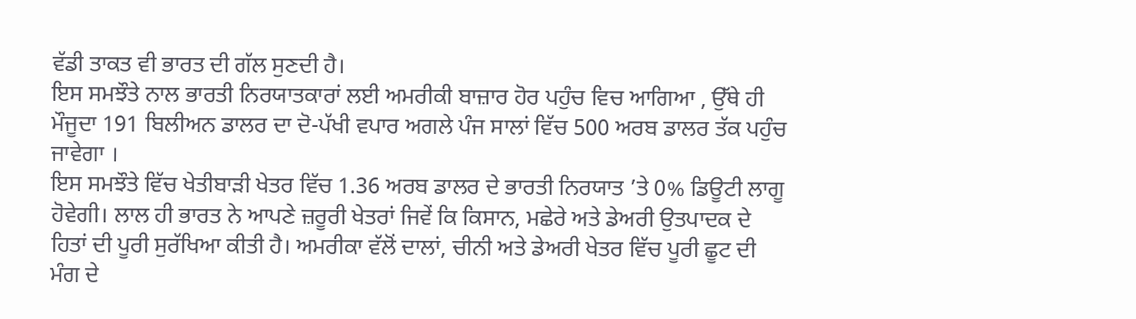ਵੱਡੀ ਤਾਕਤ ਵੀ ਭਾਰਤ ਦੀ ਗੱਲ ਸੁਣਦੀ ਹੈ।
ਇਸ ਸਮਝੌਤੇ ਨਾਲ ਭਾਰਤੀ ਨਿਰਯਾਤਕਾਰਾਂ ਲਈ ਅਮਰੀਕੀ ਬਾਜ਼ਾਰ ਹੋਰ ਪਹੁੰਚ ਵਿਚ ਆਗਿਆ , ਉੱਥੇ ਹੀ ਮੌਜੂਦਾ 191 ਬਿਲੀਅਨ ਡਾਲਰ ਦਾ ਦੋ-ਪੱਖੀ ਵਪਾਰ ਅਗਲੇ ਪੰਜ ਸਾਲਾਂ ਵਿੱਚ 500 ਅਰਬ ਡਾਲਰ ਤੱਕ ਪਹੁੰਚ ਜਾਵੇਗਾ ।
ਇਸ ਸਮਝੌਤੇ ਵਿੱਚ ਖੇਤੀਬਾੜੀ ਖੇਤਰ ਵਿੱਚ 1.36 ਅਰਬ ਡਾਲਰ ਦੇ ਭਾਰਤੀ ਨਿਰਯਾਤ ’ਤੇ 0% ਡਿਊਟੀ ਲਾਗੂ ਹੋਵੇਗੀ। ਲਾਲ ਹੀ ਭਾਰਤ ਨੇ ਆਪਣੇ ਜ਼ਰੂਰੀ ਖੇਤਰਾਂ ਜਿਵੇਂ ਕਿ ਕਿਸਾਨ, ਮਛੇਰੇ ਅਤੇ ਡੇਅਰੀ ਉਤਪਾਦਕ ਦੇ ਹਿਤਾਂ ਦੀ ਪੂਰੀ ਸੁਰੱਖਿਆ ਕੀਤੀ ਹੈ। ਅਮਰੀਕਾ ਵੱਲੋਂ ਦਾਲਾਂ, ਚੀਨੀ ਅਤੇ ਡੇਅਰੀ ਖੇਤਰ ਵਿੱਚ ਪੂਰੀ ਛੂਟ ਦੀ ਮੰਗ ਦੇ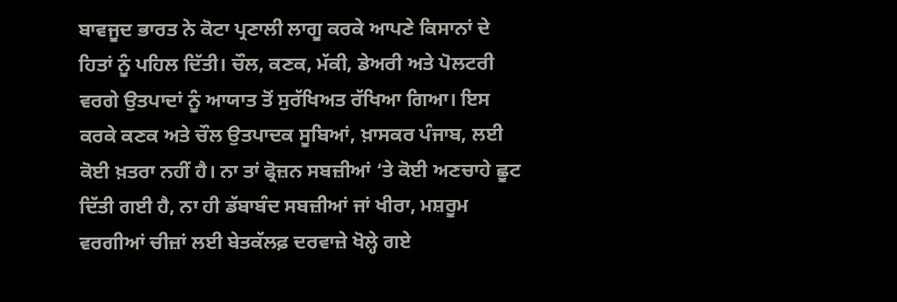ਬਾਵਜੂਦ ਭਾਰਤ ਨੇ ਕੋਟਾ ਪ੍ਰਣਾਲੀ ਲਾਗੂ ਕਰਕੇ ਆਪਣੇ ਕਿਸਾਨਾਂ ਦੇ ਹਿਤਾਂ ਨੂੰ ਪਹਿਲ ਦਿੱਤੀ। ਚੌਲ, ਕਣਕ, ਮੱਕੀ, ਡੇਅਰੀ ਅਤੇ ਪੋਲਟਰੀ ਵਰਗੇ ਉਤਪਾਦਾਂ ਨੂੰ ਆਯਾਤ ਤੋਂ ਸੁਰੱਖਿਅਤ ਰੱਖਿਆ ਗਿਆ। ਇਸ ਕਰਕੇ ਕਣਕ ਅਤੇ ਚੌਲ ਉਤਪਾਦਕ ਸੂਬਿਆਂ, ਖ਼ਾਸਕਰ ਪੰਜਾਬ, ਲਈ ਕੋਈ ਖ਼ਤਰਾ ਨਹੀਂ ਹੈ। ਨਾ ਤਾਂ ਫ੍ਰੋਜ਼ਨ ਸਬਜ਼ੀਆਂ ‘ਤੇ ਕੋਈ ਅਣਚਾਹੇ ਛੂਟ ਦਿੱਤੀ ਗਈ ਹੈ, ਨਾ ਹੀ ਡੱਬਾਬੰਦ ਸਬਜ਼ੀਆਂ ਜਾਂ ਖੀਰਾ, ਮਸ਼ਰੂਮ ਵਰਗੀਆਂ ਚੀਜ਼ਾਂ ਲਈ ਬੇਤਕੱਲਫ਼ ਦਰਵਾਜ਼ੇ ਖੋਲ੍ਹੇ ਗਏ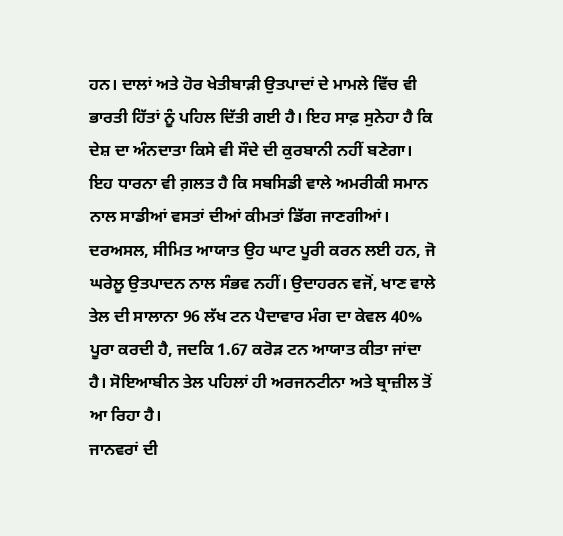ਹਨ। ਦਾਲਾਂ ਅਤੇ ਹੋਰ ਖੇਤੀਬਾੜੀ ਉਤਪਾਦਾਂ ਦੇ ਮਾਮਲੇ ਵਿੱਚ ਵੀ ਭਾਰਤੀ ਹਿੱਤਾਂ ਨੂੰ ਪਹਿਲ ਦਿੱਤੀ ਗਈ ਹੈ। ਇਹ ਸਾਫ਼ ਸੁਨੇਹਾ ਹੈ ਕਿ ਦੇਸ਼ ਦਾ ਅੰਨਦਾਤਾ ਕਿਸੇ ਵੀ ਸੌਦੇ ਦੀ ਕੁਰਬਾਨੀ ਨਹੀਂ ਬਣੇਗਾ।
ਇਹ ਧਾਰਨਾ ਵੀ ਗ਼ਲਤ ਹੈ ਕਿ ਸਬਸਿਡੀ ਵਾਲੇ ਅਮਰੀਕੀ ਸਮਾਨ ਨਾਲ ਸਾਡੀਆਂ ਵਸਤਾਂ ਦੀਆਂ ਕੀਮਤਾਂ ਡਿੱਗ ਜਾਣਗੀਆਂ। ਦਰਅਸਲ, ਸੀਮਿਤ ਆਯਾਤ ਉਹ ਘਾਟ ਪੂਰੀ ਕਰਨ ਲਈ ਹਨ, ਜੋ ਘਰੇਲੂ ਉਤਪਾਦਨ ਨਾਲ ਸੰਭਵ ਨਹੀਂ। ਉਦਾਹਰਨ ਵਜੋਂ, ਖਾਣ ਵਾਲੇ ਤੇਲ ਦੀ ਸਾਲਾਨਾ 96 ਲੱਖ ਟਨ ਪੈਦਾਵਾਰ ਮੰਗ ਦਾ ਕੇਵਲ 40% ਪੂਰਾ ਕਰਦੀ ਹੈ, ਜਦਕਿ 1.67 ਕਰੋੜ ਟਨ ਆਯਾਤ ਕੀਤਾ ਜਾਂਦਾ ਹੈ। ਸੋਇਆਬੀਨ ਤੇਲ ਪਹਿਲਾਂ ਹੀ ਅਰਜਨਟੀਨਾ ਅਤੇ ਬ੍ਰਾਜ਼ੀਲ ਤੋਂ ਆ ਰਿਹਾ ਹੈ।
ਜਾਨਵਰਾਂ ਦੀ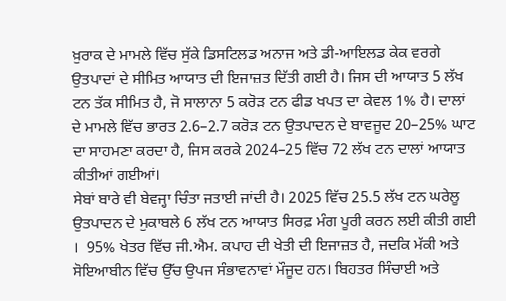ਖ਼ੁਰਾਕ ਦੇ ਮਾਮਲੇ ਵਿੱਚ ਸੁੱਕੇ ਡਿਸਟਿਲਡ ਅਨਾਜ ਅਤੇ ਡੀ-ਆਇਲਡ ਕੇਕ ਵਰਗੇ ਉਤਪਾਦਾਂ ਦੇ ਸੀਮਿਤ ਆਯਾਤ ਦੀ ਇਜਾਜ਼ਤ ਦਿੱਤੀ ਗਈ ਹੈ। ਜਿਸ ਦੀ ਆਯਾਤ 5 ਲੱਖ ਟਨ ਤੱਕ ਸੀਮਿਤ ਹੈ, ਜੋ ਸਾਲਾਨਾ 5 ਕਰੋੜ ਟਨ ਫੀਡ ਖਪਤ ਦਾ ਕੇਵਲ 1% ਹੈ। ਦਾਲਾਂ ਦੇ ਮਾਮਲੇ ਵਿੱਚ ਭਾਰਤ 2.6–2.7 ਕਰੋੜ ਟਨ ਉਤਪਾਦਨ ਦੇ ਬਾਵਜੂਦ 20–25% ਘਾਟ ਦਾ ਸਾਹਮਣਾ ਕਰਦਾ ਹੈ, ਜਿਸ ਕਰਕੇ 2024–25 ਵਿੱਚ 72 ਲੱਖ ਟਨ ਦਾਲਾਂ ਆਯਾਤ ਕੀਤੀਆਂ ਗਈਆਂ।
ਸੇਬਾਂ ਬਾਰੇ ਵੀ ਬੇਵਜ੍ਹਾ ਚਿੰਤਾ ਜਤਾਈ ਜਾਂਦੀ ਹੈ। 2025 ਵਿੱਚ 25.5 ਲੱਖ ਟਨ ਘਰੇਲੂ ਉਤਪਾਦਨ ਦੇ ਮੁਕਾਬਲੇ 6 ਲੱਖ ਟਨ ਆਯਾਤ ਸਿਰਫ਼ ਮੰਗ ਪੂਰੀ ਕਰਨ ਲਈ ਕੀਤੀ ਗਈ ।  95% ਖੇਤਰ ਵਿੱਚ ਜੀ.ਐਮ. ਕਪਾਹ ਦੀ ਖੇਤੀ ਦੀ ਇਜਾਜ਼ਤ ਹੈ, ਜਦਕਿ ਮੱਕੀ ਅਤੇ ਸੋਇਆਬੀਨ ਵਿੱਚ ਉੱਚ ਉਪਜ ਸੰਭਾਵਨਾਵਾਂ ਮੌਜੂਦ ਹਨ। ਬਿਹਤਰ ਸਿੰਚਾਈ ਅਤੇ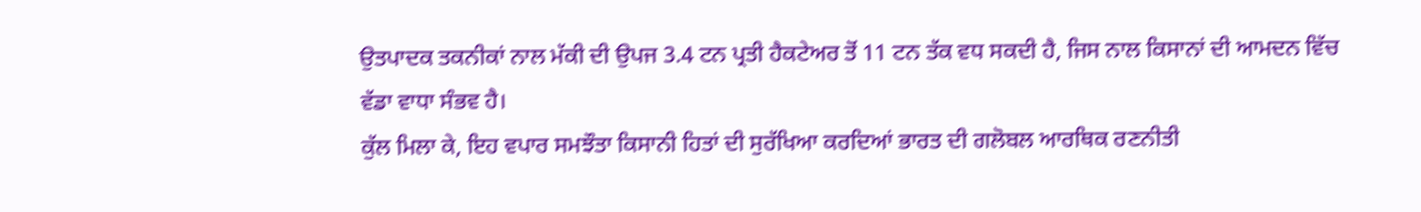ਉਤਪਾਦਕ ਤਕਨੀਕਾਂ ਨਾਲ ਮੱਕੀ ਦੀ ਉਪਜ 3.4 ਟਨ ਪ੍ਰਤੀ ਹੈਕਟੇਅਰ ਤੋਂ 11 ਟਨ ਤੱਕ ਵਧ ਸਕਦੀ ਹੈ, ਜਿਸ ਨਾਲ ਕਿਸਾਨਾਂ ਦੀ ਆਮਦਨ ਵਿੱਚ ਵੱਡਾ ਵਾਧਾ ਸੰਭਵ ਹੈ।
ਕੁੱਲ ਮਿਲਾ ਕੇ, ਇਹ ਵਪਾਰ ਸਮਝੌਤਾ ਕਿਸਾਨੀ ਹਿਤਾਂ ਦੀ ਸੁਰੱਖਿਆ ਕਰਦਿਆਂ ਭਾਰਤ ਦੀ ਗਲੋਬਲ ਆਰਥਿਕ ਰਣਨੀਤੀ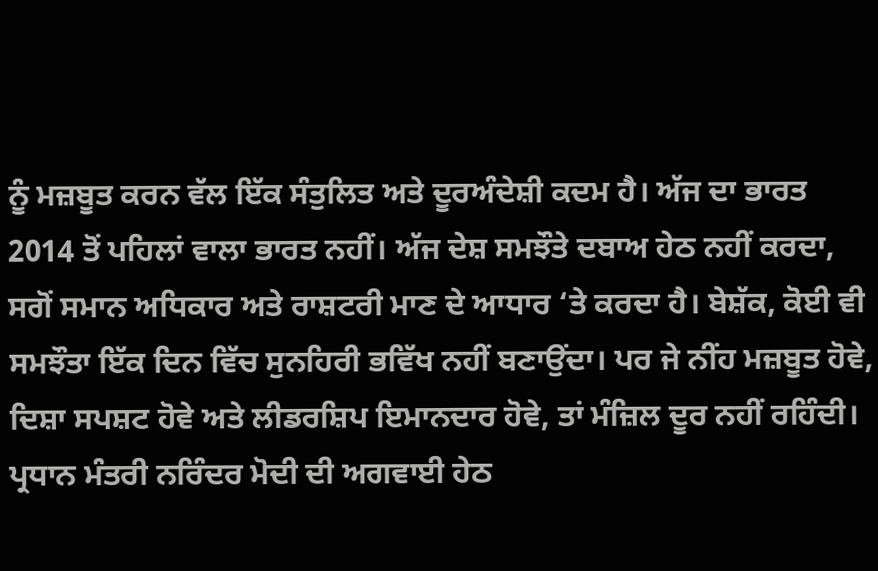ਨੂੰ ਮਜ਼ਬੂਤ ਕਰਨ ਵੱਲ ਇੱਕ ਸੰਤੁਲਿਤ ਅਤੇ ਦੂਰਅੰਦੇਸ਼ੀ ਕਦਮ ਹੈ। ਅੱਜ ਦਾ ਭਾਰਤ 2014 ਤੋਂ ਪਹਿਲਾਂ ਵਾਲਾ ਭਾਰਤ ਨਹੀਂ। ਅੱਜ ਦੇਸ਼ ਸਮਝੌਤੇ ਦਬਾਅ ਹੇਠ ਨਹੀਂ ਕਰਦਾ, ਸਗੋਂ ਸਮਾਨ ਅਧਿਕਾਰ ਅਤੇ ਰਾਸ਼ਟਰੀ ਮਾਣ ਦੇ ਆਧਾਰ ‘ਤੇ ਕਰਦਾ ਹੈ। ਬੇਸ਼ੱਕ, ਕੋਈ ਵੀ ਸਮਝੌਤਾ ਇੱਕ ਦਿਨ ਵਿੱਚ ਸੁਨਹਿਰੀ ਭਵਿੱਖ ਨਹੀਂ ਬਣਾਉਂਦਾ। ਪਰ ਜੇ ਨੀਂਹ ਮਜ਼ਬੂਤ ਹੋਵੇ, ਦਿਸ਼ਾ ਸਪਸ਼ਟ ਹੋਵੇ ਅਤੇ ਲੀਡਰਸ਼ਿਪ ਇਮਾਨਦਾਰ ਹੋਵੇ, ਤਾਂ ਮੰਜ਼ਿਲ ਦੂਰ ਨਹੀਂ ਰਹਿੰਦੀ। ਪ੍ਰਧਾਨ ਮੰਤਰੀ ਨਰਿੰਦਰ ਮੋਦੀ ਦੀ ਅਗਵਾਈ ਹੇਠ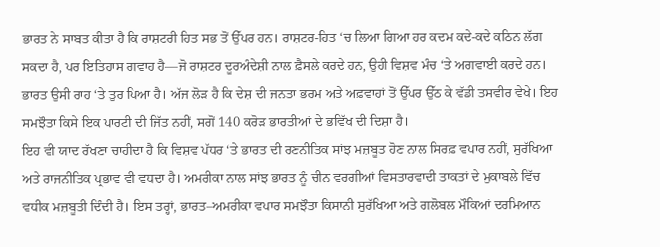ਭਾਰਤ ਨੇ ਸਾਬਤ ਕੀਤਾ ਹੈ ਕਿ ਰਾਸ਼ਟਰੀ ਹਿਤ ਸਭ ਤੋਂ ਉੱਪਰ ਹਨ। ਰਾਸ਼ਟਰ-ਹਿਤ ‘ਚ ਲਿਆ ਗਿਆ ਹਰ ਕਦਮ ਕਦੇ-ਕਦੇ ਕਠਿਨ ਲੱਗ ਸਕਦਾ ਹੈ, ਪਰ ਇਤਿਹਾਸ ਗਵਾਹ ਹੈ—ਜੋ ਰਾਸ਼ਟਰ ਦੂਰਅੰਦੇਸ਼ੀ ਨਾਲ ਫ਼ੈਸਲੇ ਕਰਦੇ ਹਨ, ਉਹੀ ਵਿਸ਼ਵ ਮੰਚ ‘ਤੇ ਅਗਵਾਈ ਕਰਦੇ ਹਨ। ਭਾਰਤ ਉਸੀ ਰਾਹ ‘ਤੇ ਤੁਰ ਪਿਆ ਹੈ। ਅੱਜ ਲੋੜ ਹੈ ਕਿ ਦੇਸ਼ ਦੀ ਜਨਤਾ ਭਰਮ ਅਤੇ ਅਫ਼ਵਾਹਾਂ ਤੋਂ ਉੱਪਰ ਉੱਠ ਕੇ ਵੱਡੀ ਤਸਵੀਰ ਵੇਖੇ। ਇਹ ਸਮਝੌਤਾ ਕਿਸੇ ਇਕ ਪਾਰਟੀ ਦੀ ਜਿੱਤ ਨਹੀਂ, ਸਗੋਂ 140 ਕਰੋੜ ਭਾਰਤੀਆਂ ਦੇ ਭਵਿੱਖ ਦੀ ਦਿਸ਼ਾ ਹੈ।
ਇਹ ਵੀ ਯਾਦ ਰੱਖਣਾ ਚਾਹੀਦਾ ਹੈ ਕਿ ਵਿਸ਼ਵ ਪੱਧਰ ‘ਤੇ ਭਾਰਤ ਦੀ ਰਣਨੀਤਿਕ ਸਾਂਝ ਮਜ਼ਬੂਤ ਹੋਣ ਨਾਲ ਸਿਰਫ਼ ਵਪਾਰ ਨਹੀਂ, ਸੁਰੱਖਿਆ ਅਤੇ ਰਾਜਨੀਤਿਕ ਪ੍ਰਭਾਵ ਵੀ ਵਧਦਾ ਹੈ। ਅਮਰੀਕਾ ਨਾਲ ਸਾਂਝ ਭਾਰਤ ਨੂੰ ਚੀਨ ਵਰਗੀਆਂ ਵਿਸਤਾਰਵਾਦੀ ਤਾਕਤਾਂ ਦੇ ਮੁਕਾਬਲੇ ਵਿੱਚ ਵਧੀਕ ਮਜ਼ਬੂਤੀ ਦਿੰਦੀ ਹੈ। ਇਸ ਤਰ੍ਹਾਂ, ਭਾਰਤ–ਅਮਰੀਕਾ ਵਪਾਰ ਸਮਝੌਤਾ ਕਿਸਾਨੀ ਸੁਰੱਖਿਆ ਅਤੇ ਗਲੋਬਲ ਮੌਕਿਆਂ ਦਰਮਿਆਨ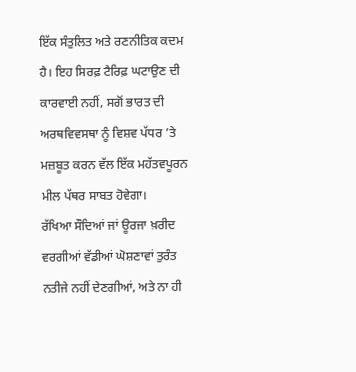ਇੱਕ ਸੰਤੁਲਿਤ ਅਤੇ ਰਣਨੀਤਿਕ ਕਦਮ ਹੈ। ਇਹ ਸਿਰਫ਼ ਟੈਰਿਫ਼ ਘਟਾਉਣ ਦੀ ਕਾਰਵਾਈ ਨਹੀਂ, ਸਗੋਂ ਭਾਰਤ ਦੀ ਅਰਥਵਿਵਸਥਾ ਨੂੰ ਵਿਸ਼ਵ ਪੱਧਰ ’ਤੇ ਮਜ਼ਬੂਤ ਕਰਨ ਵੱਲ ਇੱਕ ਮਹੱਤਵਪੂਰਨ ਮੀਲ ਪੱਥਰ ਸਾਬਤ ਹੋਵੇਗਾ।
ਰੱਖਿਆ ਸੌਦਿਆਂ ਜਾਂ ਊਰਜਾ ਖ਼ਰੀਦ ਵਰਗੀਆਂ ਵੱਡੀਆਂ ਘੋਸ਼ਣਾਵਾਂ ਤੁਰੰਤ ਨਤੀਜੇ ਨਹੀਂ ਦੇਣਗੀਆਂ, ਅਤੇ ਨਾ ਹੀ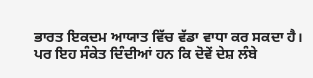ਭਾਰਤ ਇਕਦਮ ਆਯਾਤ ਵਿੱਚ ਵੱਡਾ ਵਾਧਾ ਕਰ ਸਕਦਾ ਹੈ। ਪਰ ਇਹ ਸੰਕੇਤ ਦਿੰਦੀਆਂ ਹਨ ਕਿ ਦੋਵੇਂ ਦੇਸ਼ ਲੰਬੇ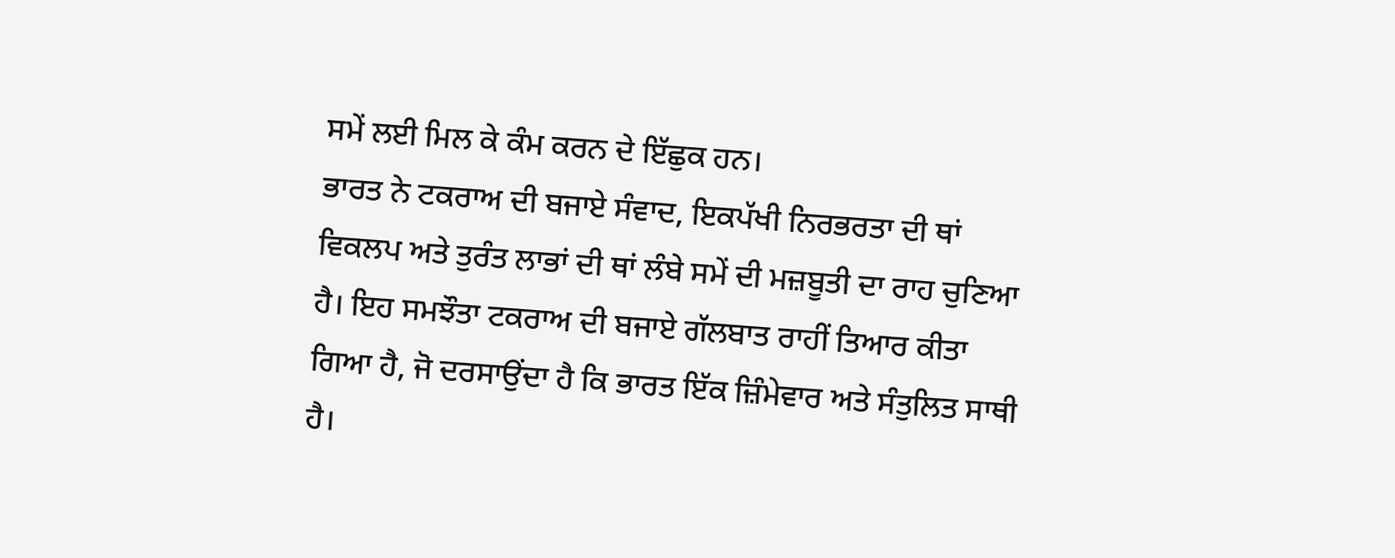ਸਮੇਂ ਲਈ ਮਿਲ ਕੇ ਕੰਮ ਕਰਨ ਦੇ ਇੱਛੁਕ ਹਨ।
ਭਾਰਤ ਨੇ ਟਕਰਾਅ ਦੀ ਬਜਾਏ ਸੰਵਾਦ, ਇਕਪੱਖੀ ਨਿਰਭਰਤਾ ਦੀ ਥਾਂ ਵਿਕਲਪ ਅਤੇ ਤੁਰੰਤ ਲਾਭਾਂ ਦੀ ਥਾਂ ਲੰਬੇ ਸਮੇਂ ਦੀ ਮਜ਼ਬੂਤੀ ਦਾ ਰਾਹ ਚੁਣਿਆ ਹੈ। ਇਹ ਸਮਝੌਤਾ ਟਕਰਾਅ ਦੀ ਬਜਾਏ ਗੱਲਬਾਤ ਰਾਹੀਂ ਤਿਆਰ ਕੀਤਾ ਗਿਆ ਹੈ, ਜੋ ਦਰਸਾਉਂਦਾ ਹੈ ਕਿ ਭਾਰਤ ਇੱਕ ਜ਼ਿੰਮੇਵਾਰ ਅਤੇ ਸੰਤੁਲਿਤ ਸਾਥੀ ਹੈ।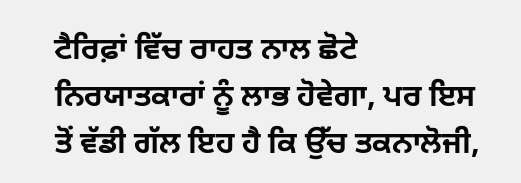ਟੈਰਿਫ਼ਾਂ ਵਿੱਚ ਰਾਹਤ ਨਾਲ ਛੋਟੇ ਨਿਰਯਾਤਕਾਰਾਂ ਨੂੰ ਲਾਭ ਹੋਵੇਗਾ, ਪਰ ਇਸ ਤੋਂ ਵੱਡੀ ਗੱਲ ਇਹ ਹੈ ਕਿ ਉੱਚ ਤਕਨਾਲੋਜੀ,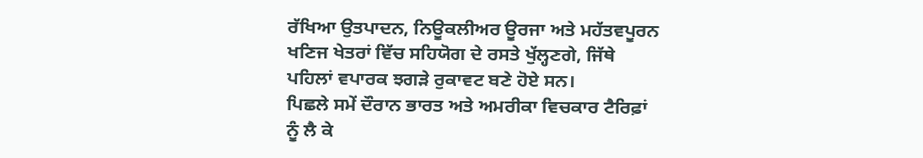ਰੱਖਿਆ ਉਤਪਾਦਨ, ਨਿਊਕਲੀਅਰ ਊਰਜਾ ਅਤੇ ਮਹੱਤਵਪੂਰਨ ਖਣਿਜ ਖੇਤਰਾਂ ਵਿੱਚ ਸਹਿਯੋਗ ਦੇ ਰਸਤੇ ਖੁੱਲ੍ਹਣਗੇ, ਜਿੱਥੇ ਪਹਿਲਾਂ ਵਪਾਰਕ ਝਗੜੇ ਰੁਕਾਵਟ ਬਣੇ ਹੋਏ ਸਨ।
ਪਿਛਲੇ ਸਮੇਂ ਦੌਰਾਨ ਭਾਰਤ ਅਤੇ ਅਮਰੀਕਾ ਵਿਚਕਾਰ ਟੈਰਿਫ਼ਾਂ ਨੂੰ ਲੈ ਕੇ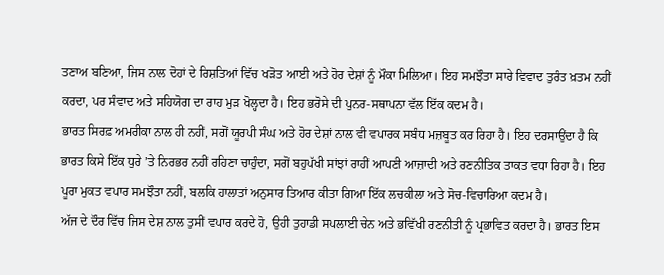ਤਣਾਅ ਬਣਿਆ, ਜਿਸ ਨਾਲ ਦੋਹਾਂ ਦੇ ਰਿਸ਼ਤਿਆਂ ਵਿੱਚ ਖੜੋਤ ਆਈ ਅਤੇ ਹੋਰ ਦੇਸ਼ਾਂ ਨੂੰ ਮੌਕਾ ਮਿਲਿਆ। ਇਹ ਸਮਝੌਤਾ ਸਾਰੇ ਵਿਵਾਦ ਤੁਰੰਤ ਖ਼ਤਮ ਨਹੀਂ ਕਰਦਾ, ਪਰ ਸੰਵਾਦ ਅਤੇ ਸਹਿਯੋਗ ਦਾ ਰਾਹ ਮੁੜ ਖੋਲ੍ਹਦਾ ਹੈ। ਇਹ ਭਰੋਸੇ ਦੀ ਪੁਨਰ-ਸਥਾਪਨਾ ਵੱਲ ਇੱਕ ਕਦਮ ਹੈ।
ਭਾਰਤ ਸਿਰਫ਼ ਅਮਰੀਕਾ ਨਾਲ ਹੀ ਨਹੀਂ, ਸਗੋਂ ਯੂਰਪੀ ਸੰਘ ਅਤੇ ਹੋਰ ਦੇਸ਼ਾਂ ਨਾਲ ਵੀ ਵਪਾਰਕ ਸਬੰਧ ਮਜ਼ਬੂਤ ਕਰ ਰਿਹਾ ਹੈ। ਇਹ ਦਰਸਾਉਂਦਾ ਹੈ ਕਿ ਭਾਰਤ ਕਿਸੇ ਇੱਕ ਧੁਰੇ ’ਤੇ ਨਿਰਭਰ ਨਹੀਂ ਰਹਿਣਾ ਚਾਹੁੰਦਾ, ਸਗੋਂ ਬਹੁਪੱਖੀ ਸਾਂਝਾਂ ਰਾਹੀਂ ਆਪਣੀ ਆਜ਼ਾਦੀ ਅਤੇ ਰਣਨੀਤਿਕ ਤਾਕਤ ਵਧਾ ਰਿਹਾ ਹੈ। ਇਹ ਪੂਰਾ ਮੁਕਤ ਵਪਾਰ ਸਮਝੌਤਾ ਨਹੀਂ, ਬਲਕਿ ਹਾਲਾਤਾਂ ਅਨੁਸਾਰ ਤਿਆਰ ਕੀਤਾ ਗਿਆ ਇੱਕ ਲਚਕੀਲਾ ਅਤੇ ਸੋਚ-ਵਿਚਾਰਿਆ ਕਦਮ ਹੈ।
ਅੱਜ ਦੇ ਦੌਰ ਵਿੱਚ ਜਿਸ ਦੇਸ਼ ਨਾਲ ਤੁਸੀਂ ਵਪਾਰ ਕਰਦੇ ਹੋ, ਉਹੀ ਤੁਹਾਡੀ ਸਪਲਾਈ ਚੇਨ ਅਤੇ ਭਵਿੱਖੀ ਰਣਨੀਤੀ ਨੂੰ ਪ੍ਰਭਾਵਿਤ ਕਰਦਾ ਹੈ। ਭਾਰਤ ਇਸ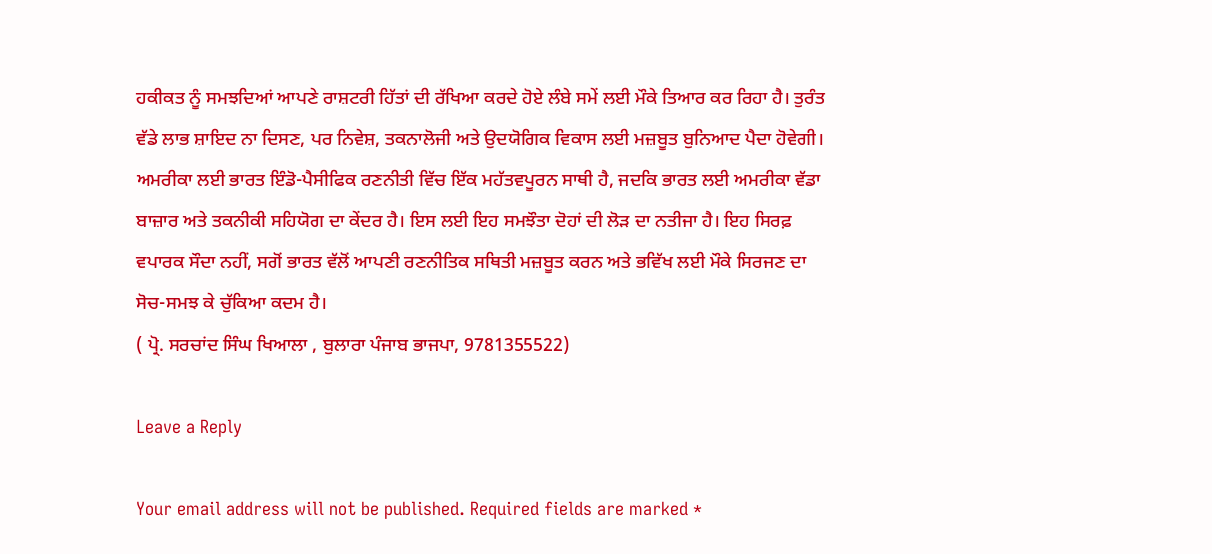ਹਕੀਕਤ ਨੂੰ ਸਮਝਦਿਆਂ ਆਪਣੇ ਰਾਸ਼ਟਰੀ ਹਿੱਤਾਂ ਦੀ ਰੱਖਿਆ ਕਰਦੇ ਹੋਏ ਲੰਬੇ ਸਮੇਂ ਲਈ ਮੌਕੇ ਤਿਆਰ ਕਰ ਰਿਹਾ ਹੈ। ਤੁਰੰਤ ਵੱਡੇ ਲਾਭ ਸ਼ਾਇਦ ਨਾ ਦਿਸਣ, ਪਰ ਨਿਵੇਸ਼, ਤਕਨਾਲੋਜੀ ਅਤੇ ਉਦਯੋਗਿਕ ਵਿਕਾਸ ਲਈ ਮਜ਼ਬੂਤ ਬੁਨਿਆਦ ਪੈਦਾ ਹੋਵੇਗੀ।
ਅਮਰੀਕਾ ਲਈ ਭਾਰਤ ਇੰਡੋ-ਪੈਸੀਫਿਕ ਰਣਨੀਤੀ ਵਿੱਚ ਇੱਕ ਮਹੱਤਵਪੂਰਨ ਸਾਥੀ ਹੈ, ਜਦਕਿ ਭਾਰਤ ਲਈ ਅਮਰੀਕਾ ਵੱਡਾ ਬਾਜ਼ਾਰ ਅਤੇ ਤਕਨੀਕੀ ਸਹਿਯੋਗ ਦਾ ਕੇਂਦਰ ਹੈ। ਇਸ ਲਈ ਇਹ ਸਮਝੌਤਾ ਦੋਹਾਂ ਦੀ ਲੋੜ ਦਾ ਨਤੀਜਾ ਹੈ। ਇਹ ਸਿਰਫ਼ ਵਪਾਰਕ ਸੌਦਾ ਨਹੀਂ, ਸਗੋਂ ਭਾਰਤ ਵੱਲੋਂ ਆਪਣੀ ਰਣਨੀਤਿਕ ਸਥਿਤੀ ਮਜ਼ਬੂਤ ਕਰਨ ਅਤੇ ਭਵਿੱਖ ਲਈ ਮੌਕੇ ਸਿਰਜਣ ਦਾ ਸੋਚ-ਸਮਝ ਕੇ ਚੁੱਕਿਆ ਕਦਮ ਹੈ।
( ਪ੍ਰੋ. ਸਰਚਾਂਦ ਸਿੰਘ ਖਿਆਲਾ , ਬੁਲਾਰਾ ਪੰਜਾਬ ਭਾਜਪਾ, 9781355522)

Leave a Reply

Your email address will not be published. Required fields are marked *